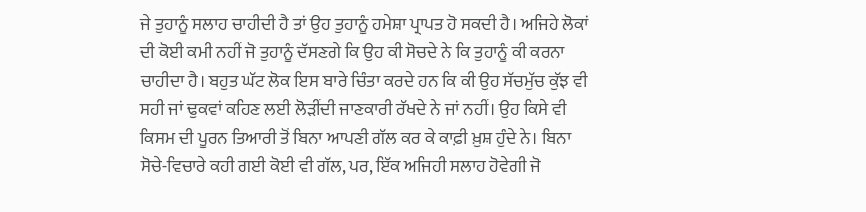ਜੇ ਤੁਹਾਨੂੰ ਸਲਾਹ ਚਾਹੀਦੀ ਹੈ ਤਾਂ ਉਹ ਤੁਹਾਨੂੰ ਹਮੇਸ਼ਾ ਪ੍ਰਾਪਤ ਹੋ ਸਕਦੀ ਹੈ। ਅਜਿਹੇ ਲੋਕਾਂ ਦੀ ਕੋਈ ਕਮੀ ਨਹੀਂ ਜੋ ਤੁਹਾਨੂੰ ਦੱਸਣਗੇ ਕਿ ਉਹ ਕੀ ਸੋਚਦੇ ਨੇ ਕਿ ਤੁਹਾਨੂੰ ਕੀ ਕਰਨਾ ਚਾਹੀਦਾ ਹੈ। ਬਹੁਤ ਘੱਟ ਲੋਕ ਇਸ ਬਾਰੇ ਚਿੰਤਾ ਕਰਦੇ ਹਨ ਕਿ ਕੀ ਉਹ ਸੱਚਮੁੱਚ ਕੁੱਝ ਵੀ ਸਹੀ ਜਾਂ ਢੁਕਵਾਂ ਕਹਿਣ ਲਈ ਲੋੜੀਂਦੀ ਜਾਣਕਾਰੀ ਰੱਖਦੇ ਨੇ ਜਾਂ ਨਹੀਂ। ਉਹ ਕਿਸੇ ਵੀ ਕਿਸਮ ਦੀ ਪੂਰਨ ਤਿਆਰੀ ਤੋਂ ਬਿਨਾ ਆਪਣੀ ਗੱਲ ਕਰ ਕੇ ਕਾਫ਼ੀ ਖ਼ੁਸ਼ ਹੁੰਦੇ ਨੇ। ਬਿਨਾ ਸੋਚੇ-ਵਿਚਾਰੇ ਕਹੀ ਗਈ ਕੋਈ ਵੀ ਗੱਲ, ਪਰ, ਇੱਕ ਅਜਿਹੀ ਸਲਾਹ ਹੋਵੇਗੀ ਜੋ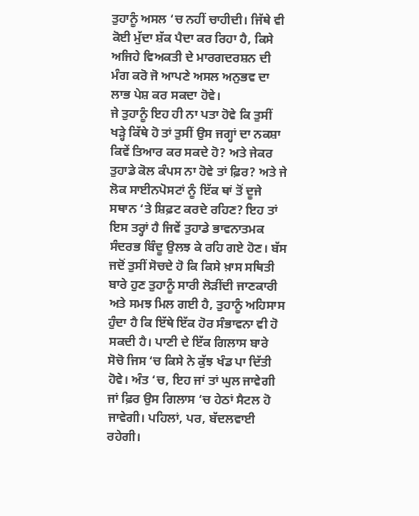ਤੁਹਾਨੂੰ ਅਸਲ ‘ਚ ਨਹੀਂ ਚਾਹੀਦੀ। ਜਿੱਥੇ ਵੀ ਕੋਈ ਮੁੱਦਾ ਸ਼ੱਕ ਪੈਦਾ ਕਰ ਰਿਹਾ ਹੈ, ਕਿਸੇ ਅਜਿਹੇ ਵਿਅਕਤੀ ਦੇ ਮਾਰਗਦਰਸ਼ਨ ਦੀ ਮੰਗ ਕਰੋ ਜੋ ਆਪਣੇ ਅਸਲ ਅਨੁਭਵ ਦਾ ਲਾਭ ਪੇਸ਼ ਕਰ ਸਕਦਾ ਹੋਵੇ।
ਜੇ ਤੁਹਾਨੂੰ ਇਹ ਹੀ ਨਾ ਪਤਾ ਹੋਵੇ ਕਿ ਤੁਸੀਂ ਖੜ੍ਹੇ ਕਿੱਥੇ ਹੋ ਤਾਂ ਤੁਸੀਂ ਉਸ ਜਗ੍ਹਾਂ ਦਾ ਨਕਸ਼ਾ ਕਿਵੇਂ ਤਿਆਰ ਕਰ ਸਕਦੇ ਹੋ? ਅਤੇ ਜੇਕਰ ਤੁਹਾਡੇ ਕੋਲ ਕੰਪਸ ਨਾ ਹੋਵੇ ਤਾਂ ਫ਼ਿਰ? ਅਤੇ ਜੇ ਲੋਕ ਸਾਈਨਪੋਸਟਾਂ ਨੂੰ ਇੱਕ ਥਾਂ ਤੋਂ ਦੂਜੇ ਸਥਾਨ ‘ਤੇ ਸ਼ਿਫ਼ਟ ਕਰਦੇ ਰਹਿਣ? ਇਹ ਤਾਂ ਇਸ ਤਰ੍ਹਾਂ ਹੈ ਜਿਵੇਂ ਤੁਹਾਡੇ ਭਾਵਨਾਤਮਕ ਸੰਦਰਭ ਬਿੰਦੂ ਉਲਝ ਕੇ ਰਹਿ ਗਏ ਹੋਣ। ਬੱਸ ਜਦੋਂ ਤੁਸੀਂ ਸੋਚਦੇ ਹੋ ਕਿ ਕਿਸੇ ਖ਼ਾਸ ਸਥਿਤੀ ਬਾਰੇ ਹੁਣ ਤੁਹਾਨੂੰ ਸਾਰੀ ਲੋੜੀਂਦੀ ਜਾਣਕਾਰੀ ਅਤੇ ਸਮਝ ਮਿਲ ਗਈ ਹੈ, ਤੁਹਾਨੂੰ ਅਹਿਸਾਸ ਹੁੰਦਾ ਹੈ ਕਿ ਇੱਥੇ ਇੱਕ ਹੋਰ ਸੰਭਾਵਨਾ ਵੀ ਹੋ ਸਕਦੀ ਹੈ। ਪਾਣੀ ਦੇ ਇੱਕ ਗਿਲਾਸ ਬਾਰੇ ਸੋਚੋ ਜਿਸ ‘ਚ ਕਿਸੇ ਨੇ ਕੁੱਝ ਖੰਡ ਪਾ ਦਿੱਤੀ ਹੋਵੇ। ਅੰਤ ‘ਚ, ਇਹ ਜਾਂ ਤਾਂ ਘੁਲ ਜਾਵੇਗੀ ਜਾਂ ਫ਼ਿਰ ਉਸ ਗਿਲਾਸ ‘ਚ ਹੇਠਾਂ ਸੈਟਲ ਹੋ ਜਾਵੇਗੀ। ਪਹਿਲਾਂ, ਪਰ, ਬੱਦਲਵਾਈ ਰਹੇਗੀ।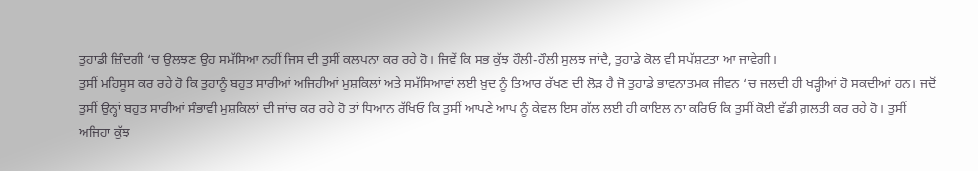ਤੁਹਾਡੀ ਜ਼ਿੰਦਗੀ ‘ਚ ਉਲਝਣ ਉਹ ਸਮੱਸਿਆ ਨਹੀਂ ਜਿਸ ਦੀ ਤੁਸੀਂ ਕਲਪਨਾ ਕਰ ਰਹੇ ਹੋ। ਜਿਵੇਂ ਕਿ ਸਭ ਕੁੱਝ ਹੌਲੀ-ਹੌਲੀ ਸੁਲਝ ਜਾਂਦੈ, ਤੁਹਾਡੇ ਕੋਲ ਵੀ ਸਪੱਸ਼ਟਤਾ ਆ ਜਾਵੇਗੀ।
ਤੁਸੀਂ ਮਹਿਸੂਸ ਕਰ ਰਹੇ ਹੋ ਕਿ ਤੁਹਾਨੂੰ ਬਹੁਤ ਸਾਰੀਆਂ ਅਜਿਹੀਆਂ ਮੁਸ਼ਕਿਲਾਂ ਅਤੇ ਸਮੱਸਿਆਵਾਂ ਲਈ ਖ਼ੁਦ ਨੂੰ ਤਿਆਰ ਰੱਖਣ ਦੀ ਲੋੜ ਹੈ ਜੋ ਤੁਹਾਡੇ ਭਾਵਨਾਤਮਕ ਜੀਵਨ ‘ਚ ਜਲਦੀ ਹੀ ਖੜ੍ਹੀਆਂ ਹੋ ਸਕਦੀਆਂ ਹਨ। ਜਦੋਂ ਤੁਸੀਂ ਉਨ੍ਹਾਂ ਬਹੁਤ ਸਾਰੀਆਂ ਸੰਭਾਵੀ ਮੁਸ਼ਕਿਲਾਂ ਦੀ ਜਾਂਚ ਕਰ ਰਹੇ ਹੋ ਤਾਂ ਧਿਆਨ ਰੱਖਿਓ ਕਿ ਤੁਸੀਂ ਆਪਣੇ ਆਪ ਨੂੰ ਕੇਵਲ ਇਸ ਗੱਲ ਲਈ ਹੀ ਕਾਇਲ ਨਾ ਕਰਿਓ ਕਿ ਤੁਸੀਂ ਕੋਈ ਵੱਡੀ ਗ਼ਲਤੀ ਕਰ ਰਹੇ ਹੋ। ਤੁਸੀਂ ਅਜਿਹਾ ਕੁੱਝ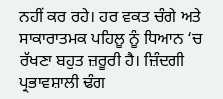ਨਹੀਂ ਕਰ ਰਹੇ। ਹਰ ਵਕਤ ਚੰਗੇ ਅਤੇ ਸਾਕਾਰਾਤਮਕ ਪਹਿਲੂ ਨੂੰ ਧਿਆਨ ‘ਚ ਰੱਖਣਾ ਬਹੁਤ ਜ਼ਰੂਰੀ ਹੈ। ਜ਼ਿੰਦਗੀ ਪ੍ਰਭਾਵਸ਼ਾਲੀ ਢੰਗ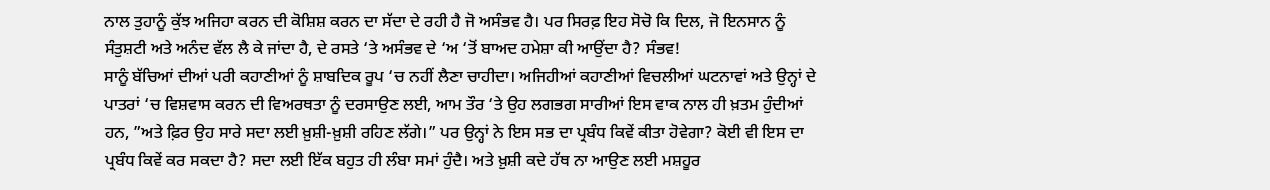ਨਾਲ ਤੁਹਾਨੂੰ ਕੁੱਝ ਅਜਿਹਾ ਕਰਨ ਦੀ ਕੋਸ਼ਿਸ਼ ਕਰਨ ਦਾ ਸੱਦਾ ਦੇ ਰਹੀ ਹੈ ਜੋ ਅਸੰਭਵ ਹੈ। ਪਰ ਸਿਰਫ਼ ਇਹ ਸੋਚੋ ਕਿ ਦਿਲ, ਜੋ ਇਨਸਾਨ ਨੂੰ ਸੰਤੁਸ਼ਟੀ ਅਤੇ ਅਨੰਦ ਵੱਲ ਲੈ ਕੇ ਜਾਂਦਾ ਹੈ, ਦੇ ਰਸਤੇ ‘ਤੇ ਅਸੰਭਵ ਦੇ ‘ਅ ‘ਤੋਂ ਬਾਅਦ ਹਮੇਸ਼ਾ ਕੀ ਆਉਂਦਾ ਹੈ? ਸੰਭਵ!
ਸਾਨੂੰ ਬੱਚਿਆਂ ਦੀਆਂ ਪਰੀ ਕਹਾਣੀਆਂ ਨੂੰ ਸ਼ਾਬਦਿਕ ਰੂਪ ‘ਚ ਨਹੀਂ ਲੈਣਾ ਚਾਹੀਦਾ। ਅਜਿਹੀਆਂ ਕਹਾਣੀਆਂ ਵਿਚਲੀਆਂ ਘਟਨਾਵਾਂ ਅਤੇ ਉਨ੍ਹਾਂ ਦੇ ਪਾਤਰਾਂ ‘ਚ ਵਿਸ਼ਵਾਸ ਕਰਨ ਦੀ ਵਿਅਰਥਤਾ ਨੂੰ ਦਰਸਾਉਣ ਲਈ, ਆਮ ਤੌਰ ‘ਤੇ ਉਹ ਲਗਭਗ ਸਾਰੀਆਂ ਇਸ ਵਾਕ ਨਾਲ ਹੀ ਖ਼ਤਮ ਹੁੰਦੀਆਂ ਹਨ, ”ਅਤੇ ਫ਼ਿਰ ਉਹ ਸਾਰੇ ਸਦਾ ਲਈ ਖ਼ੁਸ਼ੀ-ਖ਼ੁਸ਼ੀ ਰਹਿਣ ਲੱਗੇ।” ਪਰ ਉਨ੍ਹਾਂ ਨੇ ਇਸ ਸਭ ਦਾ ਪ੍ਰਬੰਧ ਕਿਵੇਂ ਕੀਤਾ ਹੋਵੇਗਾ? ਕੋਈ ਵੀ ਇਸ ਦਾ ਪ੍ਰਬੰਧ ਕਿਵੇਂ ਕਰ ਸਕਦਾ ਹੈ? ਸਦਾ ਲਈ ਇੱਕ ਬਹੁਤ ਹੀ ਲੰਬਾ ਸਮਾਂ ਹੁੰਦੈ। ਅਤੇ ਖ਼ੁਸ਼ੀ ਕਦੇ ਹੱਥ ਨਾ ਆਉਣ ਲਈ ਮਸ਼ਹੂਰ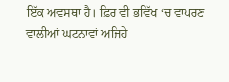ਇੱਕ ਅਵਸਥਾ ਹੈ। ਫ਼ਿਰ ਵੀ ਭਵਿੱਖ ‘ਚ ਵਾਪਰਣ ਵਾਲੀਆਂ ਘਟਨਾਵਾਂ ਅਜਿਹੇ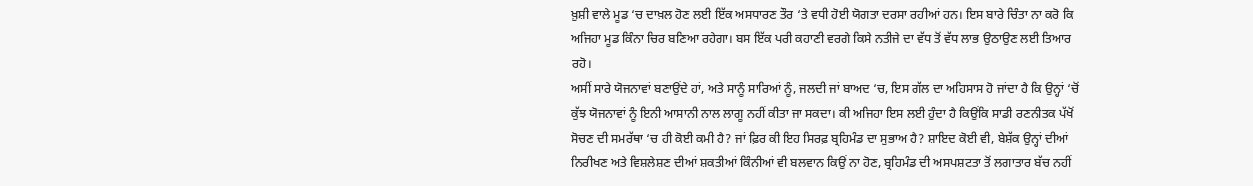ਖ਼ੁਸ਼ੀ ਵਾਲੇ ਮੂਡ ‘ਚ ਦਾਖ਼ਲ ਹੋਣ ਲਈ ਇੱਕ ਅਸਧਾਰਣ ਤੌਰ ‘ਤੇ ਵਧੀ ਹੋਈ ਯੋਗਤਾ ਦਰਸਾ ਰਹੀਆਂ ਹਨ। ਇਸ ਬਾਰੇ ਚਿੰਤਾ ਨਾ ਕਰੋ ਕਿ ਅਜਿਹਾ ਮੂਡ ਕਿੰਨਾ ਚਿਰ ਬਣਿਆ ਰਹੇਗਾ। ਬਸ ਇੱਕ ਪਰੀ ਕਹਾਣੀ ਵਰਗੇ ਕਿਸੇ ਨਤੀਜੇ ਦਾ ਵੱਧ ਤੋਂ ਵੱਧ ਲਾਭ ਉਠਾਉਣ ਲਈ ਤਿਆਰ ਰਹੋ।
ਅਸੀਂ ਸਾਰੇ ਯੋਜਨਾਵਾਂ ਬਣਾਉਂਦੇ ਹਾਂ, ਅਤੇ ਸਾਨੂੰ ਸਾਰਿਆਂ ਨੂੰ, ਜਲਦੀ ਜਾਂ ਬਾਅਦ ‘ਚ, ਇਸ ਗੱਲ ਦਾ ਅਹਿਸਾਸ ਹੋ ਜਾਂਦਾ ਹੈ ਕਿ ਉਨ੍ਹਾਂ ‘ਚੋਂ ਕੁੱਝ ਯੋਜਨਾਵਾਂ ਨੂੰ ਇਨੀ ਆਸਾਨੀ ਨਾਲ ਲਾਗੂ ਨਹੀਂ ਕੀਤਾ ਜਾ ਸਕਦਾ। ਕੀ ਅਜਿਹਾ ਇਸ ਲਈ ਹੁੰਦਾ ਹੈ ਕਿਉਂਕਿ ਸਾਡੀ ਰਣਨੀਤਕ ਪੱਖੋਂ ਸੋਚਣ ਦੀ ਸਮਰੱਥਾ ‘ਚ ਹੀ ਕੋਈ ਕਮੀ ਹੈ? ਜਾਂ ਫ਼ਿਰ ਕੀ ਇਹ ਸਿਰਫ਼ ਬ੍ਰਹਿਮੰਡ ਦਾ ਸੁਭਾਅ ਹੈ? ਸ਼ਾਇਦ ਕੋਈ ਵੀ, ਬੇਸ਼ੱਕ ਉਨ੍ਹਾਂ ਦੀਆਂ ਨਿਰੀਖਣ ਅਤੇ ਵਿਸ਼ਲੇਸ਼ਣ ਦੀਆਂ ਸ਼ਕਤੀਆਂ ਕਿੰਨੀਆਂ ਵੀ ਬਲਵਾਨ ਕਿਉਂ ਨਾ ਹੋਣ, ਬ੍ਰਹਿਮੰਡ ਦੀ ਅਸਪਸ਼ਟਤਾ ਤੋਂ ਲਗਾਤਾਰ ਬੱਚ ਨਹੀਂ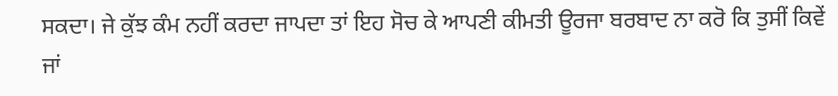ਸਕਦਾ। ਜੇ ਕੁੱਝ ਕੰਮ ਨਹੀਂ ਕਰਦਾ ਜਾਪਦਾ ਤਾਂ ਇਹ ਸੋਚ ਕੇ ਆਪਣੀ ਕੀਮਤੀ ਊਰਜਾ ਬਰਬਾਦ ਨਾ ਕਰੋ ਕਿ ਤੁਸੀਂ ਕਿਵੇਂ ਜਾਂ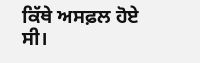ਕਿੱਥੇ ਅਸਫ਼ਲ ਹੋਏ ਸੀ।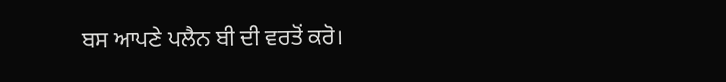ਬਸ ਆਪਣੇ ਪਲੈਨ ਬੀ ਦੀ ਵਰਤੋਂ ਕਰੋ।